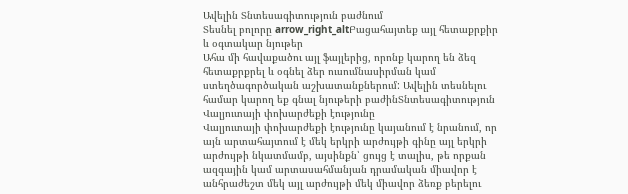Ավելին Տնտեսագիտություն բաժնում
Տեսնել բոլորը arrow_right_altԲացահայտեք այլ հետաքրքիր և օգտակար նյութեր
Ահա մի հավաքածու այլ ֆայլերից, որոնք կարող են ձեզ հետաքրքրել և օգնել ձեր ուսումնասիրման կամ ստեղծագործական աշխատանքներում: Ավելին տեսնելու համար կարող եք գնալ նյութերի բաժինՏնտեսագիտություն
Վալյուտայի փոխարժեքի էությունը
Վալյուտայի փոխարժեքի էությունը կայանում է նրանում, որ այն արտահայտում է մեկ երկրի արժույթի գինը այլ երկրի արժույթի նկատմամբ, այսինքն՝ ցույց է տալիս, թե որքան ազգային կամ արտասահմանյան դրամական միավոր է անհրաժեշտ մեկ այլ արժույթի մեկ միավոր ձեռք բերելու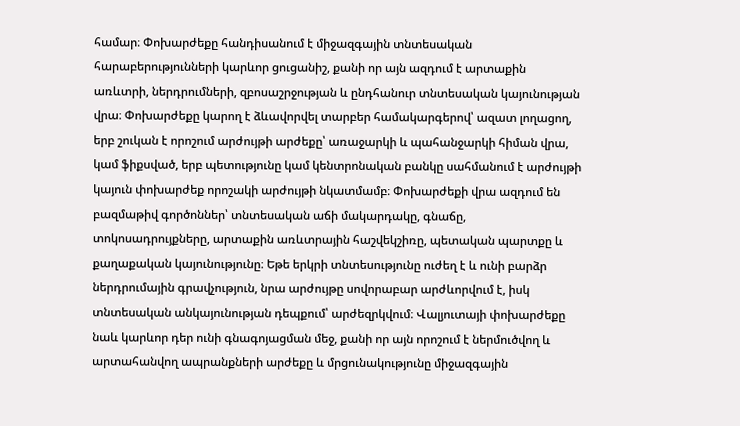համար։ Փոխարժեքը հանդիսանում է միջազգային տնտեսական հարաբերությունների կարևոր ցուցանիշ, քանի որ այն ազդում է արտաքին առևտրի, ներդրումների, զբոսաշրջության և ընդհանուր տնտեսական կայունության վրա։ Փոխարժեքը կարող է ձևավորվել տարբեր համակարգերով՝ ազատ լողացող, երբ շուկան է որոշում արժույթի արժեքը՝ առաջարկի և պահանջարկի հիման վրա, կամ ֆիքսված, երբ պետությունը կամ կենտրոնական բանկը սահմանում է արժույթի կայուն փոխարժեք որոշակի արժույթի նկատմամբ։ Փոխարժեքի վրա ազդում են բազմաթիվ գործոններ՝ տնտեսական աճի մակարդակը, գնաճը, տոկոսադրույքները, արտաքին առևտրային հաշվեկշիռը, պետական պարտքը և քաղաքական կայունությունը։ Եթե երկրի տնտեսությունը ուժեղ է և ունի բարձր ներդրումային գրավչություն, նրա արժույթը սովորաբար արժևորվում է, իսկ տնտեսական անկայունության դեպքում՝ արժեզրկվում։ Վալյուտայի փոխարժեքը նաև կարևոր դեր ունի գնագոյացման մեջ, քանի որ այն որոշում է ներմուծվող և արտահանվող ապրանքների արժեքը և մրցունակությունը միջազգային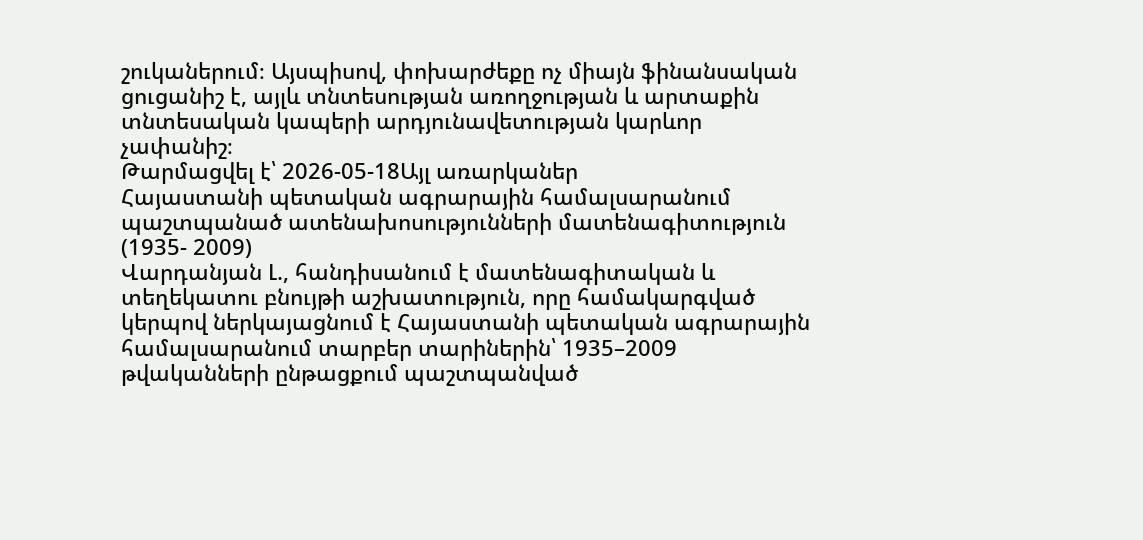շուկաներում։ Այսպիսով, փոխարժեքը ոչ միայն ֆինանսական ցուցանիշ է, այլև տնտեսության առողջության և արտաքին տնտեսական կապերի արդյունավետության կարևոր չափանիշ։
Թարմացվել է՝ 2026-05-18Այլ առարկաներ
Հայաստանի պետական ագրարային համալսարանում պաշտպանած ատենախոսությունների մատենագիտություն (1935- 2009)
Վարդանյան Լ., հանդիսանում է մատենագիտական և տեղեկատու բնույթի աշխատություն, որը համակարգված կերպով ներկայացնում է Հայաստանի պետական ագրարային համալսարանում տարբեր տարիներին՝ 1935–2009 թվականների ընթացքում պաշտպանված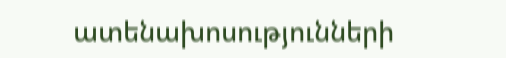ատենախոսությունների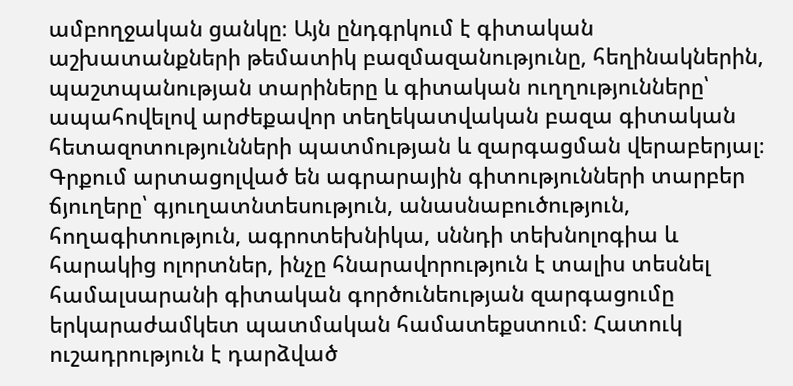ամբողջական ցանկը։ Այն ընդգրկում է գիտական աշխատանքների թեմատիկ բազմազանությունը, հեղինակներին, պաշտպանության տարիները և գիտական ուղղությունները՝ ապահովելով արժեքավոր տեղեկատվական բազա գիտական հետազոտությունների պատմության և զարգացման վերաբերյալ։ Գրքում արտացոլված են ագրարային գիտությունների տարբեր ճյուղերը՝ գյուղատնտեսություն, անասնաբուծություն, հողագիտություն, ագրոտեխնիկա, սննդի տեխնոլոգիա և հարակից ոլորտներ, ինչը հնարավորություն է տալիս տեսնել համալսարանի գիտական գործունեության զարգացումը երկարաժամկետ պատմական համատեքստում։ Հատուկ ուշադրություն է դարձված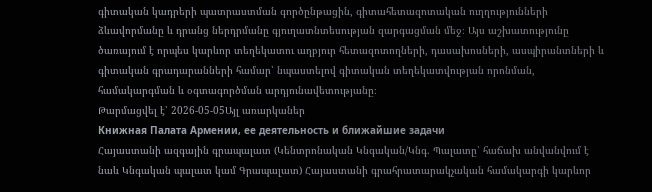գիտական կադրերի պատրաստման գործընթացին, գիտահետազոտական ուղղությունների ձևավորմանը և դրանց ներդրմանը գյուղատնտեսության զարգացման մեջ։ Այս աշխատությունը ծառայում է որպես կարևոր տեղեկատու աղբյուր հետազոտողների, դասախոսների, ասպիրանտների և գիտական գրադարանների համար՝ նպաստելով գիտական տեղեկատվության որոնման, համակարգման և օգտագործման արդյունավետությանը։
Թարմացվել է՝ 2026-05-05Այլ առարկաներ
Книжная Палата Армении, ее деятельность и ближайшие задачи
Հայաստանի ազգային գրապալատ (Կենտրոնական Կնգական/Կնգ. Պալատը՝ հաճախ անվանվում է նաև Կնգական պալատ կամ Գրապալատ) Հայաստանի գրահրատարակչական համակարգի կարևոր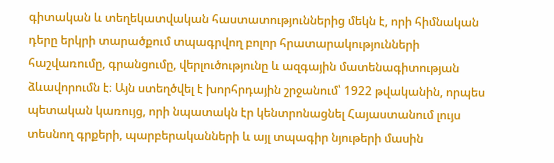գիտական և տեղեկատվական հաստատություններից մեկն է, որի հիմնական դերը երկրի տարածքում տպագրվող բոլոր հրատարակությունների հաշվառումը, գրանցումը, վերլուծությունը և ազգային մատենագիտության ձևավորումն է։ Այն ստեղծվել է խորհրդային շրջանում՝ 1922 թվականին, որպես պետական կառույց, որի նպատակն էր կենտրոնացնել Հայաստանում լույս տեսնող գրքերի, պարբերականների և այլ տպագիր նյութերի մասին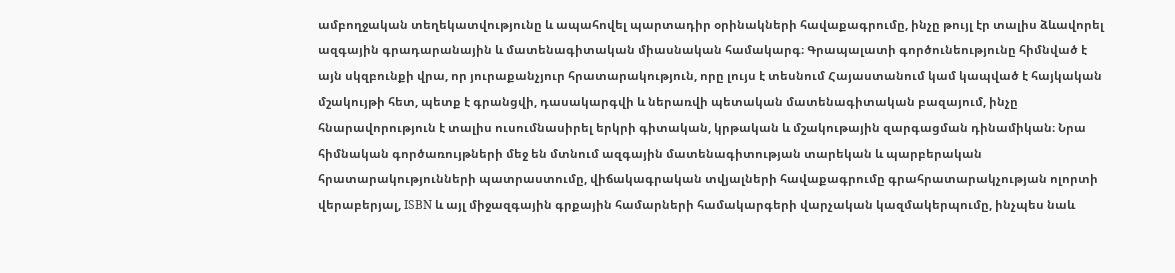ամբողջական տեղեկատվությունը և ապահովել պարտադիր օրինակների հավաքագրումը, ինչը թույլ էր տալիս ձևավորել ազգային գրադարանային և մատենագիտական միասնական համակարգ։ Գրապալատի գործունեությունը հիմնված է այն սկզբունքի վրա, որ յուրաքանչյուր հրատարակություն, որը լույս է տեսնում Հայաստանում կամ կապված է հայկական մշակույթի հետ, պետք է գրանցվի, դասակարգվի և ներառվի պետական մատենագիտական բազայում, ինչը հնարավորություն է տալիս ուսումնասիրել երկրի գիտական, կրթական և մշակութային զարգացման դինամիկան։ Նրա հիմնական գործառույթների մեջ են մտնում ազգային մատենագիտության տարեկան և պարբերական հրատարակությունների պատրաստումը, վիճակագրական տվյալների հավաքագրումը գրահրատարակչության ոլորտի վերաբերյալ, ISBN և այլ միջազգային գրքային համարների համակարգերի վարչական կազմակերպումը, ինչպես նաև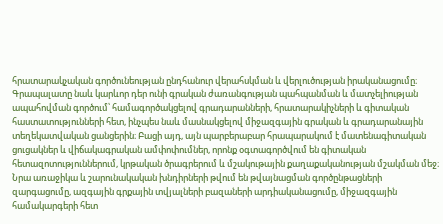հրատարակչական գործունեության ընդհանուր վերահսկման և վերլուծության իրականացումը։ Գրապալատը նաև կարևոր դեր ունի գրական ժառանգության պահպանման և մատչելիության ապահովման գործում՝ համագործակցելով գրադարանների, հրատարակիչների և գիտական հաստատությունների հետ, ինչպես նաև մասնակցելով միջազգային գրական և գրադարանային տեղեկատվական ցանցերին։ Բացի այդ, այն պարբերաբար հրապարակում է մատենագիտական ցուցակներ և վիճակագրական ամփոփումներ, որոնք օգտագործվում են գիտական հետազոտություններում, կրթական ծրագրերում և մշակութային քաղաքականության մշակման մեջ։ Նրա առաջիկա և շարունակական խնդիրների թվում են թվայնացման գործընթացների զարգացումը, ազգային գրքային տվյալների բազաների արդիականացումը, միջազգային համակարգերի հետ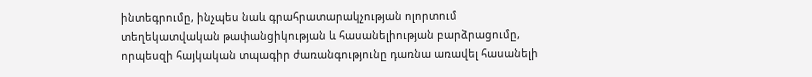ինտեգրումը, ինչպես նաև գրահրատարակչության ոլորտում տեղեկատվական թափանցիկության և հասանելիության բարձրացումը, որպեսզի հայկական տպագիր ժառանգությունը դառնա առավել հասանելի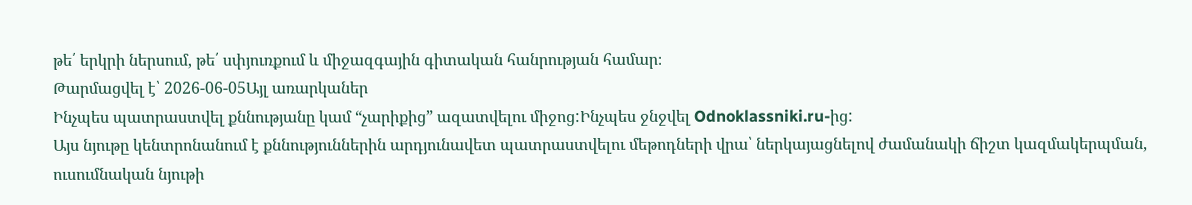թե՛ երկրի ներսում, թե՛ սփյուռքում և միջազգային գիտական հանրության համար։
Թարմացվել է՝ 2026-06-05Այլ առարկաներ
Ինչպես պատրաստվել քննությանը կամ “չարիքից” ազատվելու միջոց:Ինչպես ջնջվել Odnoklassniki.ru-ից:
Այս նյութը կենտրոնանում է քննություններին արդյունավետ պատրաստվելու մեթոդների վրա՝ ներկայացնելով ժամանակի ճիշտ կազմակերպման, ուսումնական նյութի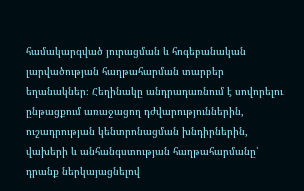համակարգված յուրացման և հոգեբանական լարվածության հաղթահարման տարբեր եղանակներ։ Հեղինակը անդրադառնում է սովորելու ընթացքում առաջացող դժվարություններին, ուշադրության կենտրոնացման խնդիրներին, վախերի և անհանգստության հաղթահարմանը՝ դրանք ներկայացնելով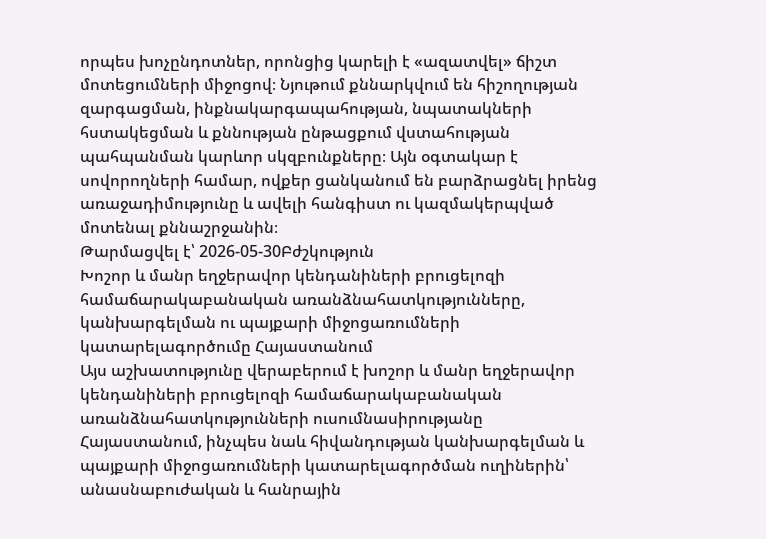որպես խոչընդոտներ, որոնցից կարելի է «ազատվել» ճիշտ մոտեցումների միջոցով։ Նյութում քննարկվում են հիշողության զարգացման, ինքնակարգապահության, նպատակների հստակեցման և քննության ընթացքում վստահության պահպանման կարևոր սկզբունքները։ Այն օգտակար է սովորողների համար, ովքեր ցանկանում են բարձրացնել իրենց առաջադիմությունը և ավելի հանգիստ ու կազմակերպված մոտենալ քննաշրջանին։
Թարմացվել է՝ 2026-05-30Բժշկություն
Խոշոր և մանր եղջերավոր կենդանիների բրուցելոզի համաճարակաբանական առանձնահատկությունները, կանխարգելման ու պայքարի միջոցառումների կատարելագործումը Հայաստանում
Այս աշխատությունը վերաբերում է խոշոր և մանր եղջերավոր կենդանիների բրուցելոզի համաճարակաբանական առանձնահատկությունների ուսումնասիրությանը Հայաստանում, ինչպես նաև հիվանդության կանխարգելման և պայքարի միջոցառումների կատարելագործման ուղիներին՝ անասնաբուժական և հանրային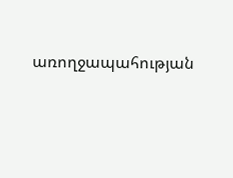առողջապահության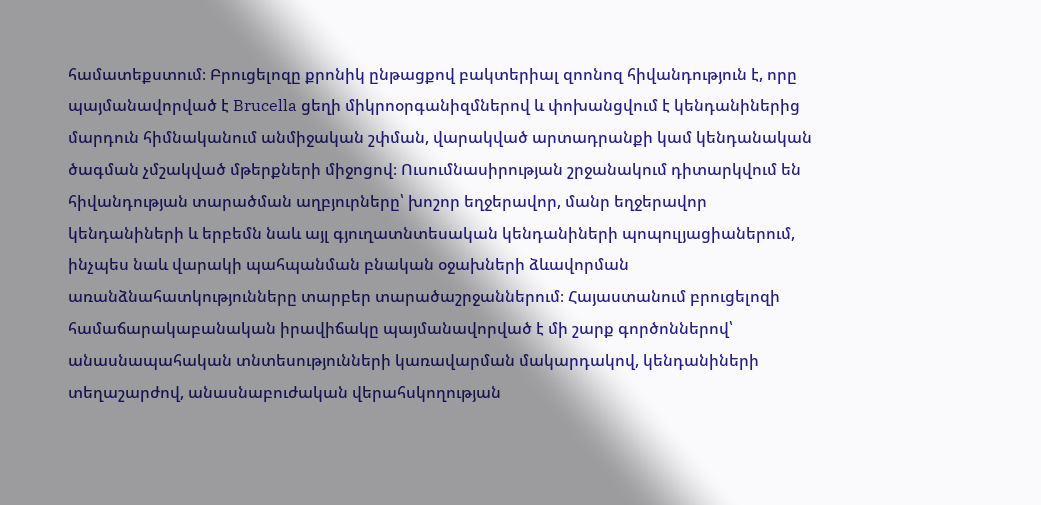համատեքստում։ Բրուցելոզը քրոնիկ ընթացքով բակտերիալ զոոնոզ հիվանդություն է, որը պայմանավորված է Brucella ցեղի միկրոօրգանիզմներով և փոխանցվում է կենդանիներից մարդուն հիմնականում անմիջական շփման, վարակված արտադրանքի կամ կենդանական ծագման չմշակված մթերքների միջոցով։ Ուսումնասիրության շրջանակում դիտարկվում են հիվանդության տարածման աղբյուրները՝ խոշոր եղջերավոր, մանր եղջերավոր կենդանիների և երբեմն նաև այլ գյուղատնտեսական կենդանիների պոպուլյացիաներում, ինչպես նաև վարակի պահպանման բնական օջախների ձևավորման առանձնահատկությունները տարբեր տարածաշրջաններում։ Հայաստանում բրուցելոզի համաճարակաբանական իրավիճակը պայմանավորված է մի շարք գործոններով՝ անասնապահական տնտեսությունների կառավարման մակարդակով, կենդանիների տեղաշարժով, անասնաբուժական վերահսկողության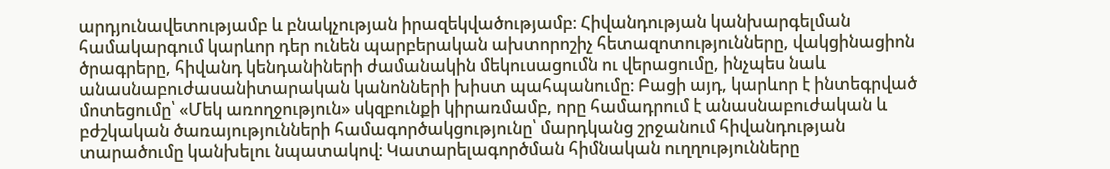արդյունավետությամբ և բնակչության իրազեկվածությամբ։ Հիվանդության կանխարգելման համակարգում կարևոր դեր ունեն պարբերական ախտորոշիչ հետազոտությունները, վակցինացիոն ծրագրերը, հիվանդ կենդանիների ժամանակին մեկուսացումն ու վերացումը, ինչպես նաև անասնաբուժասանիտարական կանոնների խիստ պահպանումը։ Բացի այդ, կարևոր է ինտեգրված մոտեցումը՝ «Մեկ առողջություն» սկզբունքի կիրառմամբ, որը համադրում է անասնաբուժական և բժշկական ծառայությունների համագործակցությունը՝ մարդկանց շրջանում հիվանդության տարածումը կանխելու նպատակով։ Կատարելագործման հիմնական ուղղությունները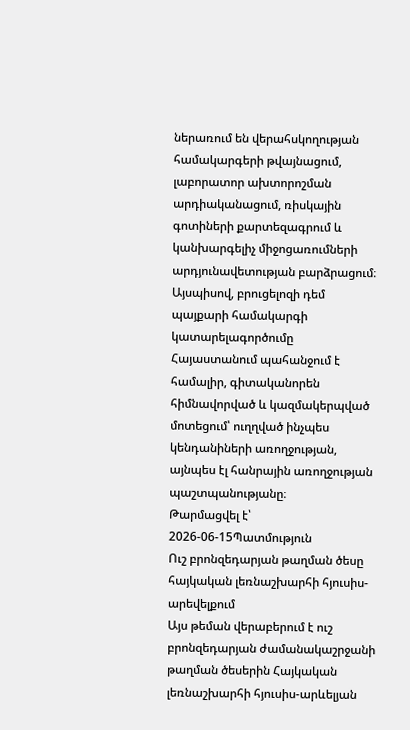ներառում են վերահսկողության համակարգերի թվայնացում, լաբորատոր ախտորոշման արդիականացում, ռիսկային գոտիների քարտեզագրում և կանխարգելիչ միջոցառումների արդյունավետության բարձրացում։ Այսպիսով, բրուցելոզի դեմ պայքարի համակարգի կատարելագործումը Հայաստանում պահանջում է համալիր, գիտականորեն հիմնավորված և կազմակերպված մոտեցում՝ ուղղված ինչպես կենդանիների առողջության, այնպես էլ հանրային առողջության պաշտպանությանը։
Թարմացվել է՝ 2026-06-15Պատմություն
Ուշ բրոնզեդարյան թաղման ծեսը հայկական լեռնաշխարհի հյուսիս-արեվելքում
Այս թեման վերաբերում է ուշ բրոնզեդարյան ժամանակաշրջանի թաղման ծեսերին Հայկական լեռնաշխարհի հյուսիս-արևելյան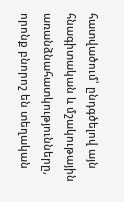հատվածում՝ ընդգծելով այն հնագիտական և մշակութային առանձնահատկությունները, որոնք բնորոշ են տեղական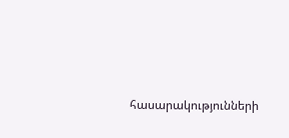հասարակությունների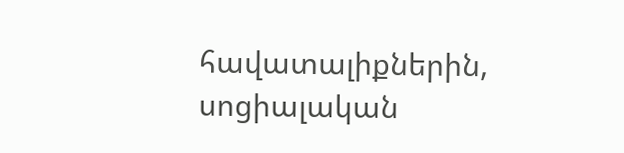հավատալիքներին, սոցիալական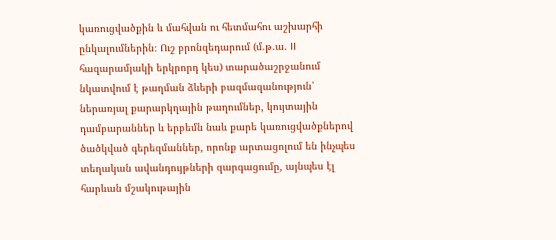կառուցվածքին և մահվան ու հետմահու աշխարհի ընկալումներին։ Ուշ բրոնզեդարում (մ.թ.ա. II հազարամյակի երկրորդ կես) տարածաշրջանում նկատվում է թաղման ձևերի բազմազանություն՝ ներառյալ քարարկղային թաղումներ, կույտային դամբարաններ և երբեմն նաև քարե կառուցվածքներով ծածկված գերեզմաններ, որոնք արտացոլում են ինչպես տեղական ավանդույթների զարգացումը, այնպես էլ հարևան մշակութային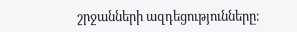շրջանների ազդեցությունները։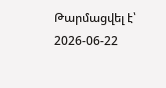Թարմացվել է՝ 2026-06-22